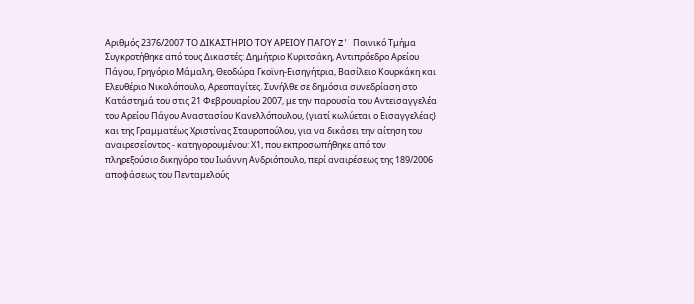Αριθμός 2376/2007 ΤΟ ΔΙΚΑΣΤΗΡΙΟ ΤΟΥ ΑΡΕΙΟΥ ΠΑΓΟΥ Z' Ποινικό Τμήμα Συγκροτήθηκε από τους Δικαστές: Δημήτριο Κυριτσάκη, Αντιπρόεδρο Αρείου Πάγου, Γρηγόριο Μάμαλη, Θεοδώρα Γκοϊνη-Εισηγήτρια, Βασίλειο Κουρκάκη και Ελευθέριο Νικολόπουλο, Αρεοπαγίτες. Συνήλθε σε δημόσια συνεδρίαση στο Κατάστημά του στις 21 Φεβρουαρίου 2007, με την παρουσία του Αντεισαγγελέα του Αρείου Πάγου Αναστασίου Κανελλόπουλου, (γιατί κωλύεται ο Εισαγγελέας) και της Γραμματέως Χριστίνας Σταυροπούλου, για να δικάσει την αίτηση του αναιρεσείοντος - κατηγορουμένου: Χ1, που εκπροσωπήθηκε από τον πληρεξούσιο δικηγόρο του Ιωάννη Ανδριόπουλο, περί αναιρέσεως της 189/2006 αποφάσεως του Πενταμελούς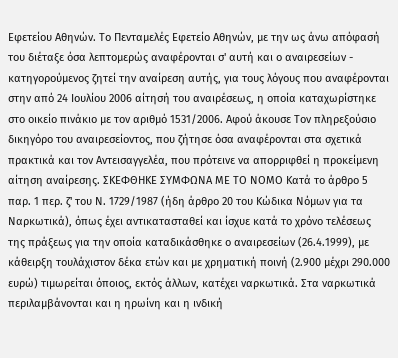Εφετείου Αθηνών. Το Πενταμελές Εφετείο Αθηνών, με την ως άνω απόφασή του διέταξε όσα λεπτομερώς αναφέρονται σ' αυτή και ο αναιρεσείων - κατηγορούμενος ζητεί την αναίρεση αυτής, για τους λόγους που αναφέρονται στην από 24 Ιουλίου 2006 αίτησή του αναιρέσεως, η οποία καταχωρίστηκε στο οικείο πινάκιο με τον αριθμό 1531/2006. Αφού άκουσε Τον πληρεξούσιο δικηγόρο του αναιρεσείοντος, που ζήτησε όσα αναφέρονται στα σχετικά πρακτικά και τον Αντεισαγγελέα, που πρότεινε να απορριφθεί η προκείμενη αίτηση αναίρεσης. ΣΚΕΦΘΗΚΕ ΣΥΜΦΩΝΑ ΜΕ ΤΟ ΝΟΜΟ Κατά το άρθρο 5 παρ. 1 περ. ζ' του Ν. 1729/1987 (ήδη άρθρο 20 του Κώδικα Νόμων για τα Ναρκωτικά), όπως έχει αντικατασταθεί και ίσχυε κατά το χρόνο τελέσεως της πράξεως για την οποία καταδικάσθηκε ο αναιρεσείων (26.4.1999), με κάθειρξη τουλάχιστον δέκα ετών και με χρηματική ποινή (2.900 μέχρι 290.000 ευρώ) τιμωρείται όποιος, εκτός άλλων, κατέχει ναρκωτικά. Στα ναρκωτικά περιλαμβάνονται και η ηρωίνη και η ινδική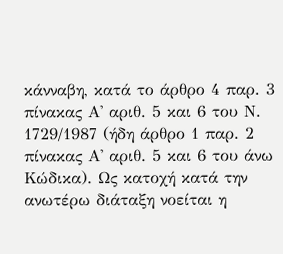κάνναβη, κατά το άρθρο 4 παρ. 3 πίνακας Α' αριθ. 5 και 6 του Ν. 1729/1987 (ήδη άρθρο 1 παρ. 2 πίνακας Α' αριθ. 5 και 6 του άνω Κώδικα). Ως κατοχή κατά την ανωτέρω διάταξη νοείται η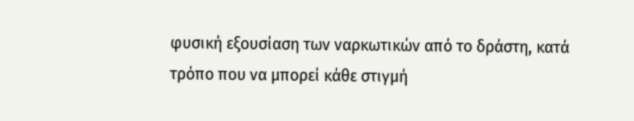φυσική εξουσίαση των ναρκωτικών από το δράστη, κατά τρόπο που να μπορεί κάθε στιγμή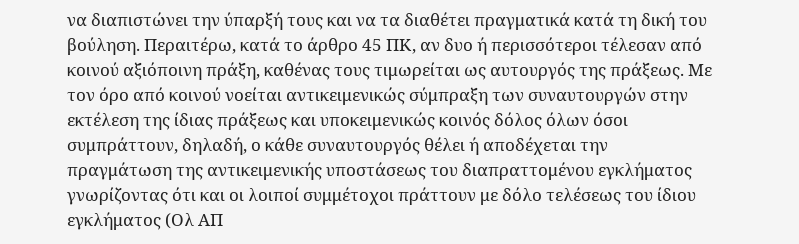να διαπιστώνει την ύπαρξή τους και να τα διαθέτει πραγματικά κατά τη δική του βούληση. Περαιτέρω, κατά το άρθρο 45 ΠΚ, αν δυο ή περισσότεροι τέλεσαν από κοινού αξιόποινη πράξη, καθένας τους τιμωρείται ως αυτουργός της πράξεως. Με τον όρο από κοινού νοείται αντικειμενικώς σύμπραξη των συναυτουργών στην εκτέλεση της ίδιας πράξεως και υποκειμενικώς κοινός δόλος όλων όσοι συμπράττουν, δηλαδή, ο κάθε συναυτουργός θέλει ή αποδέχεται την πραγμάτωση της αντικειμενικής υποστάσεως του διαπραττομένου εγκλήματος γνωρίζοντας ότι και οι λοιποί συμμέτοχοι πράττουν με δόλο τελέσεως του ίδιου εγκλήματος (Ολ ΑΠ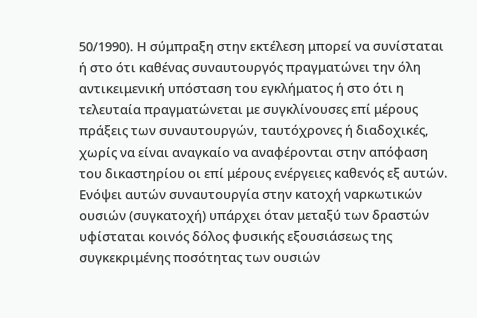50/1990). Η σύμπραξη στην εκτέλεση μπορεί να συνίσταται ή στο ότι καθένας συναυτουργός πραγματώνει την όλη αντικειμενική υπόσταση του εγκλήματος ή στο ότι η τελευταία πραγματώνεται με συγκλίνουσες επί μέρους πράξεις των συναυτουργών, ταυτόχρονες ή διαδοχικές, χωρίς να είναι αναγκαίο να αναφέρονται στην απόφαση του δικαστηρίου οι επί μέρους ενέργειες καθενός εξ αυτών. Ενόψει αυτών συναυτουργία στην κατοχή ναρκωτικών ουσιών (συγκατοχή) υπάρχει όταν μεταξύ των δραστών υφίσταται κοινός δόλος φυσικής εξουσιάσεως της συγκεκριμένης ποσότητας των ουσιών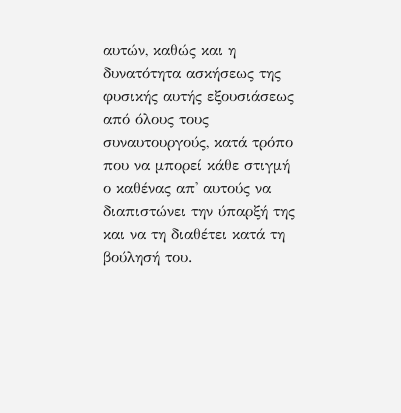αυτών, καθώς και η δυνατότητα ασκήσεως της φυσικής αυτής εξουσιάσεως από όλους τους συναυτουργούς, κατά τρόπο που να μπορεί κάθε στιγμή ο καθένας απ' αυτούς να διαπιστώνει την ύπαρξή της και να τη διαθέτει κατά τη βούλησή του.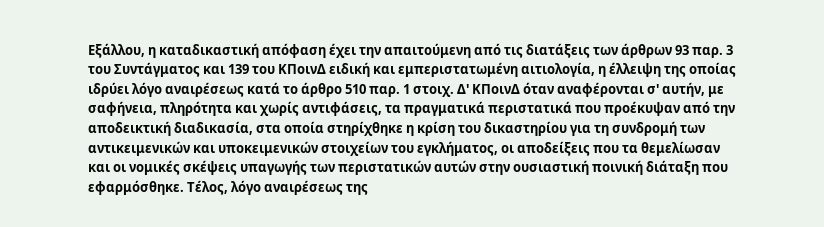Εξάλλου, η καταδικαστική απόφαση έχει την απαιτούμενη από τις διατάξεις των άρθρων 93 παρ. 3 του Συντάγματος και 139 του ΚΠοινΔ ειδική και εμπεριστατωμένη αιτιολογία, η έλλειψη της οποίας ιδρύει λόγο αναιρέσεως κατά το άρθρο 510 παρ. 1 στοιχ. Δ' ΚΠοινΔ όταν αναφέρονται σ' αυτήν, με σαφήνεια, πληρότητα και χωρίς αντιφάσεις, τα πραγματικά περιστατικά που προέκυψαν από την αποδεικτική διαδικασία, στα οποία στηρίχθηκε η κρίση του δικαστηρίου για τη συνδρομή των αντικειμενικών και υποκειμενικών στοιχείων του εγκλήματος, οι αποδείξεις που τα θεμελίωσαν και οι νομικές σκέψεις υπαγωγής των περιστατικών αυτών στην ουσιαστική ποινική διάταξη που εφαρμόσθηκε. Τέλος, λόγο αναιρέσεως της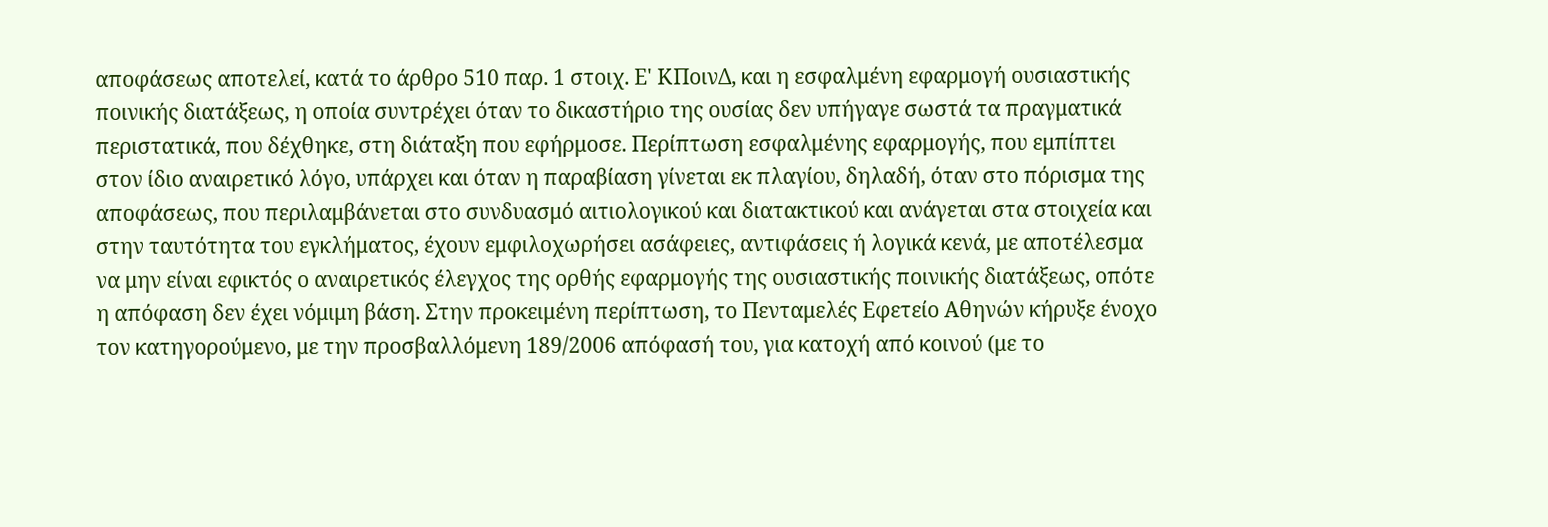αποφάσεως αποτελεί, κατά το άρθρο 510 παρ. 1 στοιχ. Ε' ΚΠοινΔ, και η εσφαλμένη εφαρμογή ουσιαστικής ποινικής διατάξεως, η οποία συντρέχει όταν το δικαστήριο της ουσίας δεν υπήγαγε σωστά τα πραγματικά περιστατικά, που δέχθηκε, στη διάταξη που εφήρμοσε. Περίπτωση εσφαλμένης εφαρμογής, που εμπίπτει στον ίδιο αναιρετικό λόγο, υπάρχει και όταν η παραβίαση γίνεται εκ πλαγίου, δηλαδή, όταν στο πόρισμα της αποφάσεως, που περιλαμβάνεται στο συνδυασμό αιτιολογικού και διατακτικού και ανάγεται στα στοιχεία και στην ταυτότητα του εγκλήματος, έχουν εμφιλοχωρήσει ασάφειες, αντιφάσεις ή λογικά κενά, με αποτέλεσμα να μην είναι εφικτός ο αναιρετικός έλεγχος της ορθής εφαρμογής της ουσιαστικής ποινικής διατάξεως, οπότε η απόφαση δεν έχει νόμιμη βάση. Στην προκειμένη περίπτωση, το Πενταμελές Εφετείο Αθηνών κήρυξε ένοχο τον κατηγορούμενο, με την προσβαλλόμενη 189/2006 απόφασή του, για κατοχή από κοινού (με το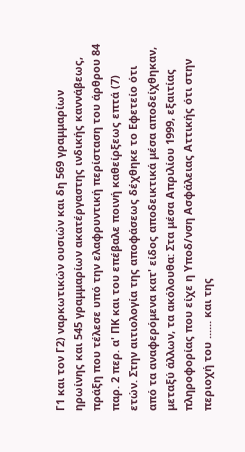Γ1 και τον Γ2) ναρκωτικών ουσιών και δη 569 γραμμαρίων ηρωίνης και 545 γραμμαρίων ακατέργαστης ινδικής καννάβεως, πράξη που τέλεσε υπό την ελαφρυντική περίσταση του άρθρου 84 παρ. 2 περ. α' ΠΚ και του επέβαλε ποινή καθείρξεως επτά (7) ετών. Στην αιτιολογία της αποφάσεως δέχθηκε το Εφετείο ότι από τα αναφερόμενα κατ' είδος αποδεικτικά μέσα αποδείχθηκαν, μεταξύ άλλων, τα ακόλουθα: Στα μέσα Απριλίου 1999, εξαιτίας πληροφορίας που είχε η Υποδ/νση Ασφάλειας Αττικής ότι στην περιοχή του ...... και της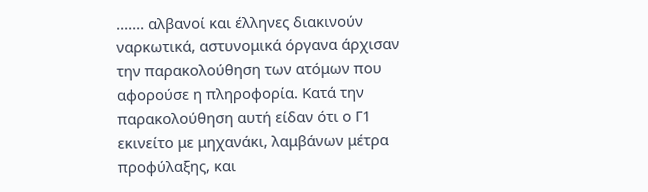....... αλβανοί και έλληνες διακινούν ναρκωτικά, αστυνομικά όργανα άρχισαν την παρακολούθηση των ατόμων που αφορούσε η πληροφορία. Κατά την παρακολούθηση αυτή είδαν ότι ο Γ1 εκινείτο με μηχανάκι, λαμβάνων μέτρα προφύλαξης, και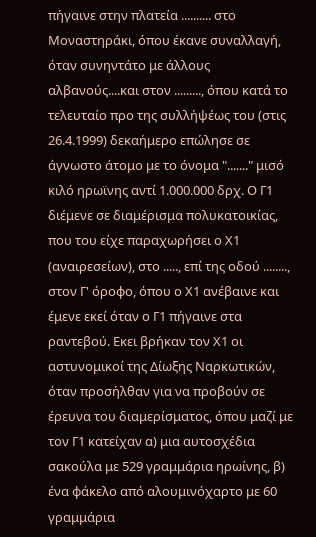πήγαινε στην πλατεία .......... στο Μοναστηράκι, όπου έκανε συναλλαγή, όταν συνηντάτο με άλλους αλβανούς....και στον ........., όπου κατά το τελευταίο προ της συλλήψέως του (στις 26.4.1999) δεκαήμερο επώλησε σε άγνωστο άτομο με το όνομα "......." μισό κιλό ηρωϊνης αντί 1.000.000 δρχ. Ο Γ1 διέμενε σε διαμέρισμα πολυκατοικίας, που του είχε παραχωρήσει ο Χ1 (αναιρεσείων), στο ....., επί της οδού ........, στον Γ' όροφο, όπου ο Χ1 ανέβαινε και έμενε εκεί όταν ο Γ1 πήγαινε στα ραντεβού. Εκει βρήκαν τον Χ1 οι αστυνομικοί της Δίωξης Ναρκωτικών, όταν προσήλθαν για να προβούν σε έρευνα του διαμερίσματος, όπου μαζί με τον Γ1 κατείχαν α) μια αυτοσχέδια σακούλα με 529 γραμμάρια ηρωίνης, β) ένα φάκελο από αλουμινόχαρτο με 60 γραμμάρια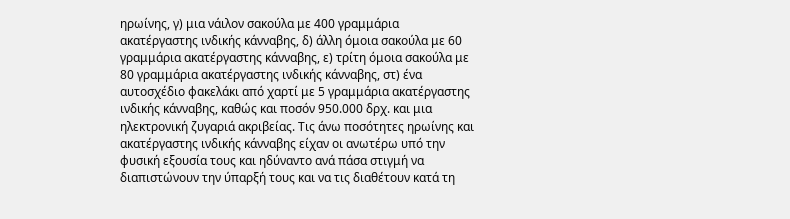ηρωίνης, γ) μια νάιλον σακούλα με 400 γραμμάρια ακατέργαστης ινδικής κάνναβης, δ) άλλη όμοια σακούλα με 60 γραμμάρια ακατέργαστης κάνναβης, ε) τρίτη όμοια σακούλα με 80 γραμμάρια ακατέργαστης ινδικής κάνναβης, στ) ένα αυτοσχέδιο φακελάκι από χαρτί με 5 γραμμάρια ακατέργαστης ινδικής κάνναβης, καθώς και ποσόν 950.000 δρχ. και μια ηλεκτρονική ζυγαριά ακριβείας. Τις άνω ποσότητες ηρωίνης και ακατέργαστης ινδικής κάνναβης είχαν οι ανωτέρω υπό την φυσική εξουσία τους και ηδύναντο ανά πάσα στιγμή να διαπιστώνουν την ύπαρξή τους και να τις διαθέτουν κατά τη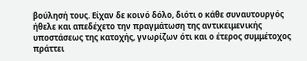βούλησή τους. Είχαν δε κοινό δόλο, διότι ο κάθε συναυτουργός ήθελε και απεδέχετο την πραγμάτωση της αντικειμενικής υποστάσεως της κατοχής, γνωρίζων ότι και ο έτερος συμμέτοχος πράττει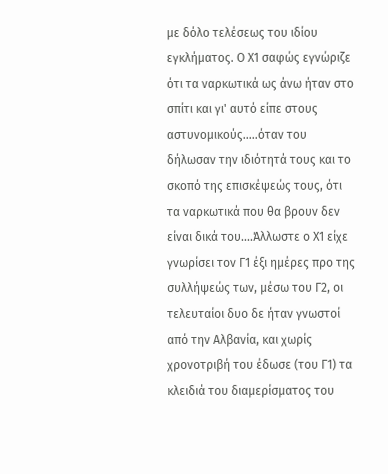με δόλο τελέσεως του ιδίου εγκλήματος. Ο Χ1 σαφώς εγνώριζε ότι τα ναρκωτικά ως άνω ήταν στο σπίτι και γι' αυτό είπε στους αστυνομικούς.....όταν του δήλωσαν την ιδιότητά τους και το σκοπό της επισκέψεώς τους, ότι τα ναρκωτικά που θα βρουν δεν είναι δικά του....Άλλωστε ο Χ1 είχε γνωρίσει τον Γ1 έξι ημέρες προ της συλλήψεώς των, μέσω του Γ2, οι τελευταίοι δυο δε ήταν γνωστοί από την Αλβανία, και χωρίς χρονοτριβή του έδωσε (του Γ1) τα κλειδιά του διαμερίσματος του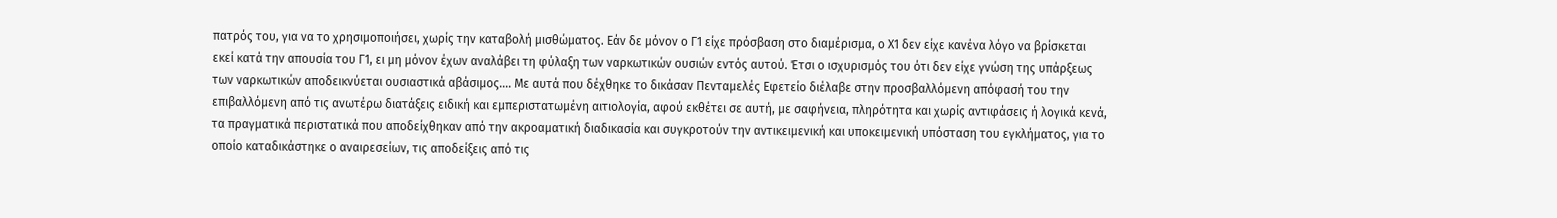πατρός του, για να το χρησιμοποιήσει, χωρίς την καταβολή μισθώματος. Εάν δε μόνον ο Γ1 είχε πρόσβαση στο διαμέρισμα, ο Χ1 δεν είχε κανένα λόγο να βρίσκεται εκεί κατά την απουσία του Γ1, ει μη μόνον έχων αναλάβει τη φύλαξη των ναρκωτικών ουσιών εντός αυτού. Έτσι ο ισχυρισμός του ότι δεν είχε γνώση της υπάρξεως των ναρκωτικών αποδεικνύεται ουσιαστικά αβάσιμος.... Με αυτά που δέχθηκε το δικάσαν Πενταμελές Εφετείο διέλαβε στην προσβαλλόμενη απόφασή του την επιβαλλόμενη από τις ανωτέρω διατάξεις ειδική και εμπεριστατωμένη αιτιολογία, αφού εκθέτει σε αυτή, με σαφήνεια, πληρότητα και χωρίς αντιφάσεις ή λογικά κενά, τα πραγματικά περιστατικά που αποδείχθηκαν από την ακροαματική διαδικασία και συγκροτούν την αντικειμενική και υποκειμενική υπόσταση του εγκλήματος, για το οποίο καταδικάστηκε ο αναιρεσείων, τις αποδείξεις από τις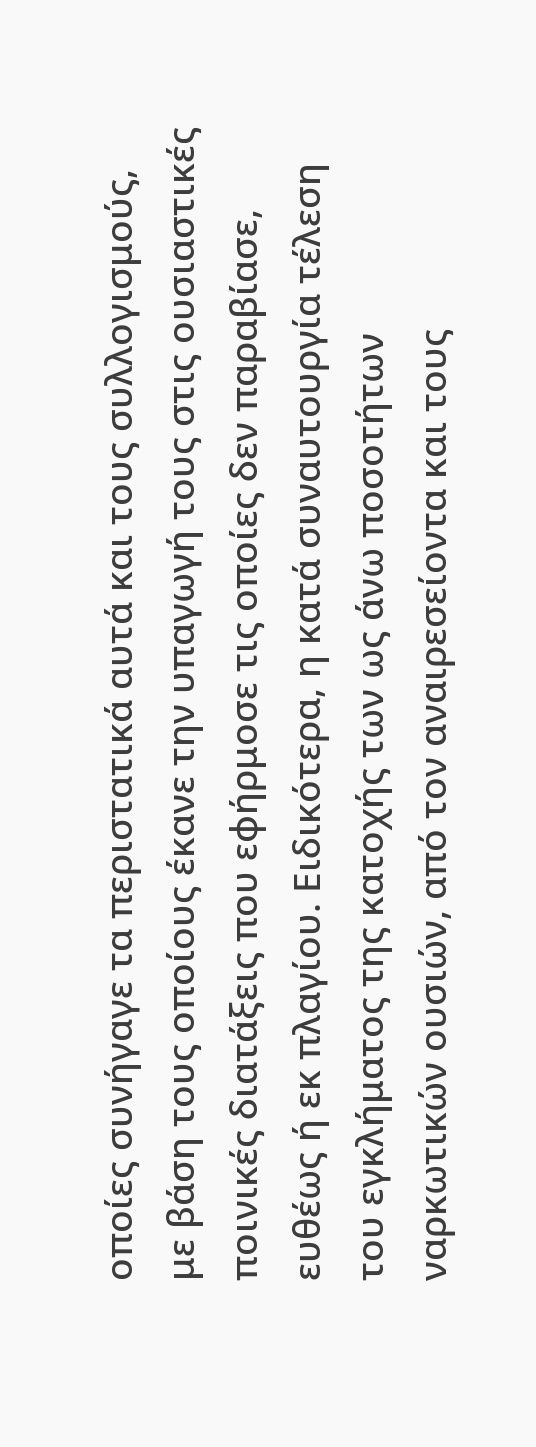οποίες συνήγαγε τα περιστατικά αυτά και τους συλλογισμούς, με βάση τους οποίους έκανε την υπαγωγή τους στις ουσιαστικές ποινικές διατάξεις που εφήρμοσε τις οποίες δεν παραβίασε, ευθέως ή εκ πλαγίου. Ειδικότερα, η κατά συναυτουργία τέλεση του εγκλήματος της κατοχής των ως άνω ποσοτήτων ναρκωτικών ουσιών, από τον αναιρεσείοντα και τους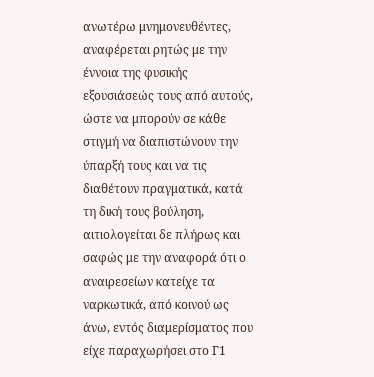ανωτέρω μνημονευθέντες, αναφέρεται ρητώς με την έννοια της φυσικής εξουσιάσεώς τους από αυτούς, ώστε να μπορούν σε κάθε στιγμή να διαπιστώνουν την ύπαρξή τους και να τις διαθέτουν πραγματικά, κατά τη δική τους βούληση, αιτιολογείται δε πλήρως και σαφώς με την αναφορά ότι ο αναιρεσείων κατείχε τα ναρκωτικά, από κοινού ως άνω, εντός διαμερίσματος που είχε παραχωρήσει στο Γ1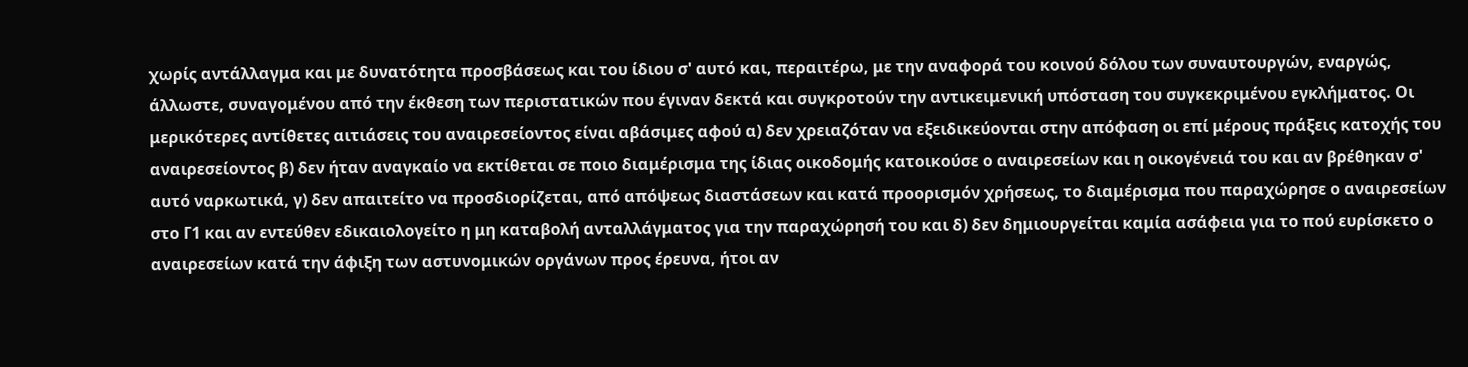χωρίς αντάλλαγμα και με δυνατότητα προσβάσεως και του ίδιου σ' αυτό και, περαιτέρω, με την αναφορά του κοινού δόλου των συναυτουργών, εναργώς, άλλωστε, συναγομένου από την έκθεση των περιστατικών που έγιναν δεκτά και συγκροτούν την αντικειμενική υπόσταση του συγκεκριμένου εγκλήματος. Οι μερικότερες αντίθετες αιτιάσεις του αναιρεσείοντος είναι αβάσιμες αφού α) δεν χρειαζόταν να εξειδικεύονται στην απόφαση οι επί μέρους πράξεις κατοχής του αναιρεσείοντος β) δεν ήταν αναγκαίο να εκτίθεται σε ποιο διαμέρισμα της ίδιας οικοδομής κατοικούσε ο αναιρεσείων και η οικογένειά του και αν βρέθηκαν σ' αυτό ναρκωτικά, γ) δεν απαιτείτο να προσδιορίζεται, από απόψεως διαστάσεων και κατά προορισμόν χρήσεως, το διαμέρισμα που παραχώρησε ο αναιρεσείων στο Γ1 και αν εντεύθεν εδικαιολογείτο η μη καταβολή ανταλλάγματος για την παραχώρησή του και δ) δεν δημιουργείται καμία ασάφεια για το πού ευρίσκετο ο αναιρεσείων κατά την άφιξη των αστυνομικών οργάνων προς έρευνα, ήτοι αν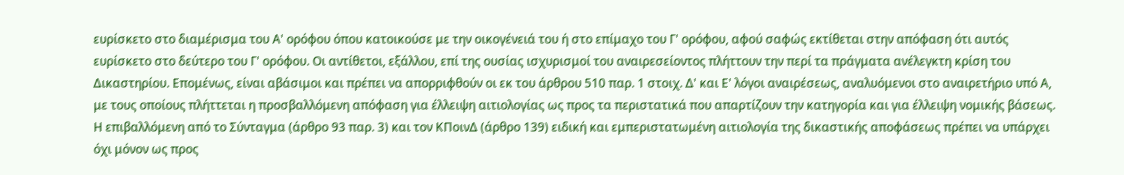ευρίσκετο στο διαμέρισμα του Α' ορόφου όπου κατοικούσε με την οικογένειά του ή στο επίμαχο του Γ' ορόφου, αφού σαφώς εκτίθεται στην απόφαση ότι αυτός ευρίσκετο στο δεύτερο του Γ' ορόφου. Οι αντίθετοι, εξάλλου, επί της ουσίας ισχυρισμοί του αναιρεσείοντος πλήττουν την περί τα πράγματα ανέλεγκτη κρίση του Δικαστηρίου. Επομένως, είναι αβάσιμοι και πρέπει να απορριφθούν οι εκ του άρθρου 510 παρ. 1 στοιχ. Δ' και Ε' λόγοι αναιρέσεως, αναλυόμενοι στο αναιρετήριο υπό Α, με τους οποίους πλήττεται η προσβαλλόμενη απόφαση για έλλειψη αιτιολογίας ως προς τα περιστατικά που απαρτίζουν την κατηγορία και για έλλειψη νομικής βάσεως. Η επιβαλλόμενη από το Σύνταγμα (άρθρο 93 παρ. 3) και τον ΚΠοινΔ (άρθρο 139) ειδική και εμπεριστατωμένη αιτιολογία της δικαστικής αποφάσεως πρέπει να υπάρχει όχι μόνον ως προς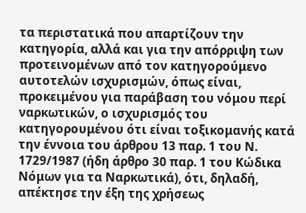τα περιστατικά που απαρτίζουν την κατηγορία, αλλά και για την απόρριψη των προτεινομένων από τον κατηγορούμενο αυτοτελών ισχυρισμών, όπως είναι, προκειμένου για παράβαση του νόμου περί ναρκωτικών, ο ισχυρισμός του κατηγορουμένου ότι είναι τοξικομανής κατά την έννοια του άρθρου 13 παρ. 1 του Ν. 1729/1987 (ήδη άρθρο 30 παρ. 1 του Κώδικα Νόμων για τα Ναρκωτικά), ότι, δηλαδή, απέκτησε την έξη της χρήσεως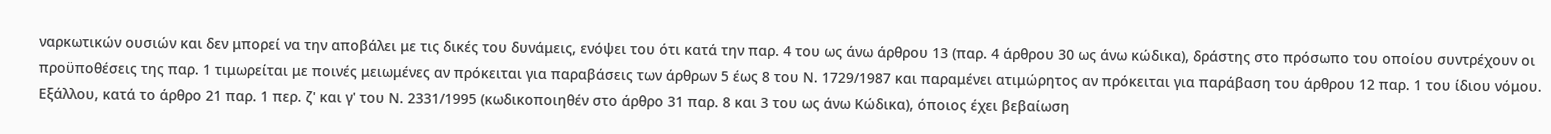ναρκωτικών ουσιών και δεν μπορεί να την αποβάλει με τις δικές του δυνάμεις, ενόψει του ότι κατά την παρ. 4 του ως άνω άρθρου 13 (παρ. 4 άρθρου 30 ως άνω κώδικα), δράστης στο πρόσωπο του οποίου συντρέχουν οι προϋποθέσεις της παρ. 1 τιμωρείται με ποινές μειωμένες αν πρόκειται για παραβάσεις των άρθρων 5 έως 8 του Ν. 1729/1987 και παραμένει ατιμώρητος αν πρόκειται για παράβαση του άρθρου 12 παρ. 1 του ίδιου νόμου. Εξάλλου, κατά το άρθρο 21 παρ. 1 περ. ζ' και γ' του Ν. 2331/1995 (κωδικοποιηθέν στο άρθρο 31 παρ. 8 και 3 του ως άνω Κώδικα), όποιος έχει βεβαίωση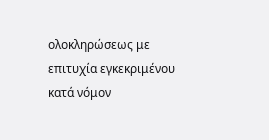ολοκληρώσεως με επιτυχία εγκεκριμένου κατά νόμον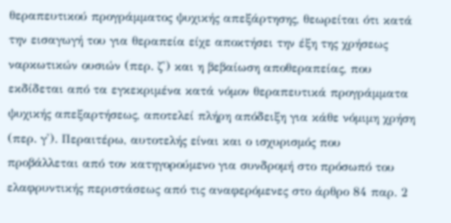θεραπευτικού προγράμματος ψυχικής απεξάρτησης, θεωρείται ότι κατά την εισαγωγή του για θεραπεία είχε αποκτήσει την έξη της χρήσεως ναρκωτικών ουσιών (περ. ζ') και η βεβαίωση αποθεραπείας, που εκδίδεται από τα εγκεκριμένα κατά νόμον θεραπευτικά προγράμματα ψυχικής απεξαρτήσεως, αποτελεί πλήρη απόδειξη για κάθε νόμιμη χρήση (περ. γ'). Περαιτέρω, αυτοτελής είναι και ο ισχυρισμός που προβάλλεται από τον κατηγορούμενο για συνδρομή στο πρόσωπό του ελαφρυντικής περιστάσεως από τις αναφερόμενες στο άρθρο 84 παρ. 2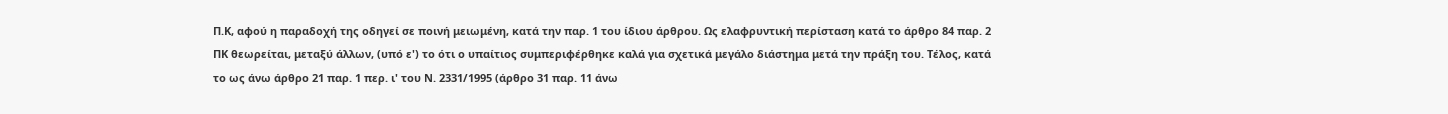Π.Κ, αφού η παραδοχή της οδηγεί σε ποινή μειωμένη, κατά την παρ. 1 του ίδιου άρθρου. Ως ελαφρυντική περίσταση κατά το άρθρο 84 παρ. 2 ΠΚ θεωρείται, μεταξύ άλλων, (υπό ε') το ότι ο υπαίτιος συμπεριφέρθηκε καλά για σχετικά μεγάλο διάστημα μετά την πράξη του. Τέλος, κατά το ως άνω άρθρο 21 παρ. 1 περ. ι' του Ν. 2331/1995 (άρθρο 31 παρ. 11 άνω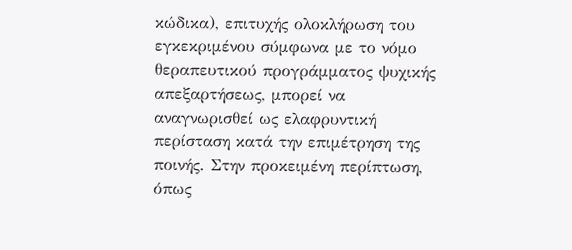κώδικα), επιτυχής ολοκλήρωση του εγκεκριμένου σύμφωνα με το νόμο θεραπευτικού προγράμματος ψυχικής απεξαρτήσεως, μπορεί να αναγνωρισθεί ως ελαφρυντική περίσταση κατά την επιμέτρηση της ποινής. Στην προκειμένη περίπτωση, όπως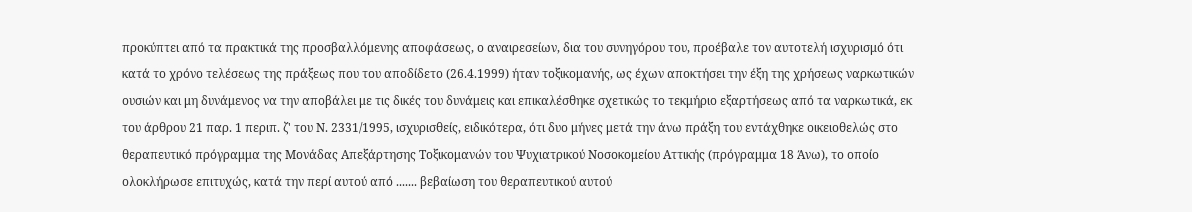προκύπτει από τα πρακτικά της προσβαλλόμενης αποφάσεως, ο αναιρεσείων, δια του συνηγόρου του, προέβαλε τον αυτοτελή ισχυρισμό ότι κατά το χρόνο τελέσεως της πράξεως που του αποδίδετο (26.4.1999) ήταν τοξικομανής, ως έχων αποκτήσει την έξη της χρήσεως ναρκωτικών ουσιών και μη δυνάμενος να την αποβάλει με τις δικές του δυνάμεις και επικαλέσθηκε σχετικώς το τεκμήριο εξαρτήσεως από τα ναρκωτικά, εκ του άρθρου 21 παρ. 1 περιπ. ζ' του Ν. 2331/1995, ισχυρισθείς, ειδικότερα, ότι δυο μήνες μετά την άνω πράξη του εντάχθηκε οικειοθελώς στο θεραπευτικό πρόγραμμα της Μονάδας Απεξάρτησης Τοξικομανών του Ψυχιατρικού Νοσοκομείου Αττικής (πρόγραμμα 18 Άνω), το οποίο ολοκλήρωσε επιτυχώς, κατά την περί αυτού από ....... βεβαίωση του θεραπευτικού αυτού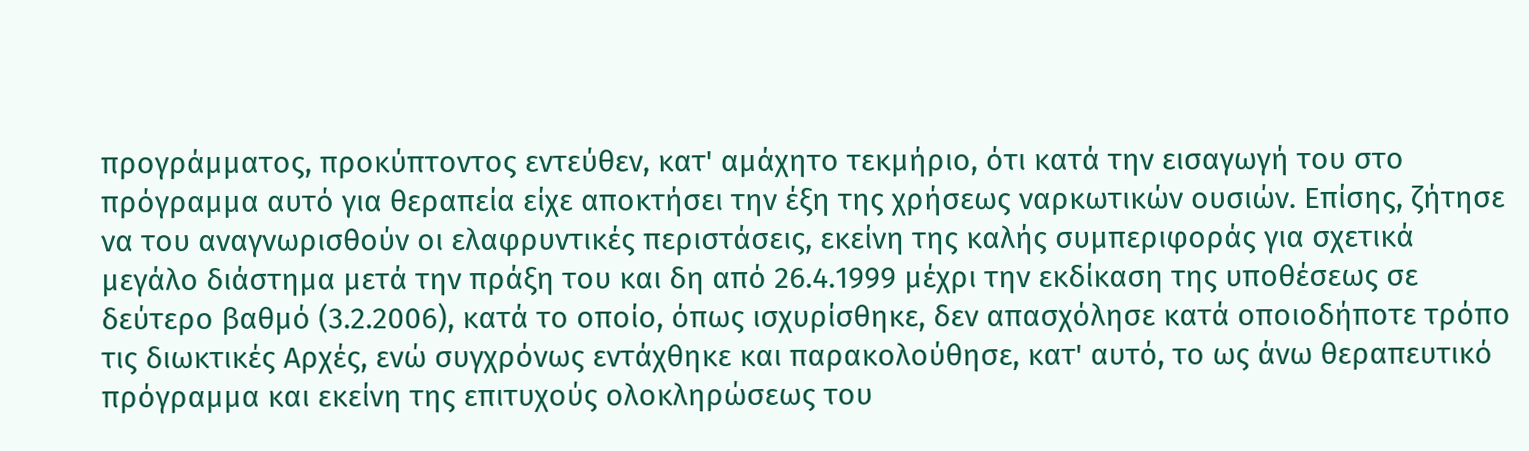προγράμματος, προκύπτοντος εντεύθεν, κατ' αμάχητο τεκμήριο, ότι κατά την εισαγωγή του στο πρόγραμμα αυτό για θεραπεία είχε αποκτήσει την έξη της χρήσεως ναρκωτικών ουσιών. Επίσης, ζήτησε να του αναγνωρισθούν οι ελαφρυντικές περιστάσεις, εκείνη της καλής συμπεριφοράς για σχετικά μεγάλο διάστημα μετά την πράξη του και δη από 26.4.1999 μέχρι την εκδίκαση της υποθέσεως σε δεύτερο βαθμό (3.2.2006), κατά το οποίο, όπως ισχυρίσθηκε, δεν απασχόλησε κατά οποιοδήποτε τρόπο τις διωκτικές Αρχές, ενώ συγχρόνως εντάχθηκε και παρακολούθησε, κατ' αυτό, το ως άνω θεραπευτικό πρόγραμμα και εκείνη της επιτυχούς ολοκληρώσεως του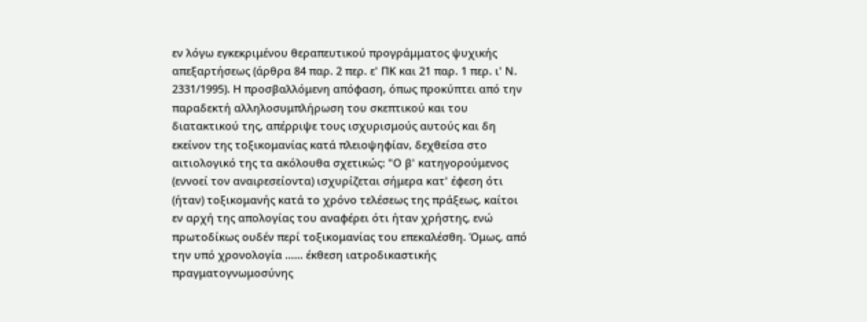εν λόγω εγκεκριμένου θεραπευτικού προγράμματος ψυχικής απεξαρτήσεως (άρθρα 84 παρ. 2 περ. ε' ΠΚ και 21 παρ. 1 περ. ι' Ν. 2331/1995). Η προσβαλλόμενη απόφαση, όπως προκύπτει από την παραδεκτή αλληλοσυμπλήρωση του σκεπτικού και του διατακτικού της, απέρριψε τους ισχυρισμούς αυτούς και δη εκείνον της τοξικομανίας κατά πλειοψηφίαν, δεχθείσα στο αιτιολογικό της τα ακόλουθα σχετικώς: "Ο β' κατηγορούμενος (εννοεί τον αναιρεσείοντα) ισχυρίζεται σήμερα κατ' έφεση ότι (ήταν) τοξικομανής κατά το χρόνο τελέσεως της πράξεως, καίτοι εν αρχή της απολογίας του αναφέρει ότι ήταν χρήστης, ενώ πρωτοδίκως ουδέν περί τοξικομανίας του επεκαλέσθη. Όμως, από την υπό χρονολογία ...... έκθεση ιατροδικαστικής πραγματογνωμοσύνης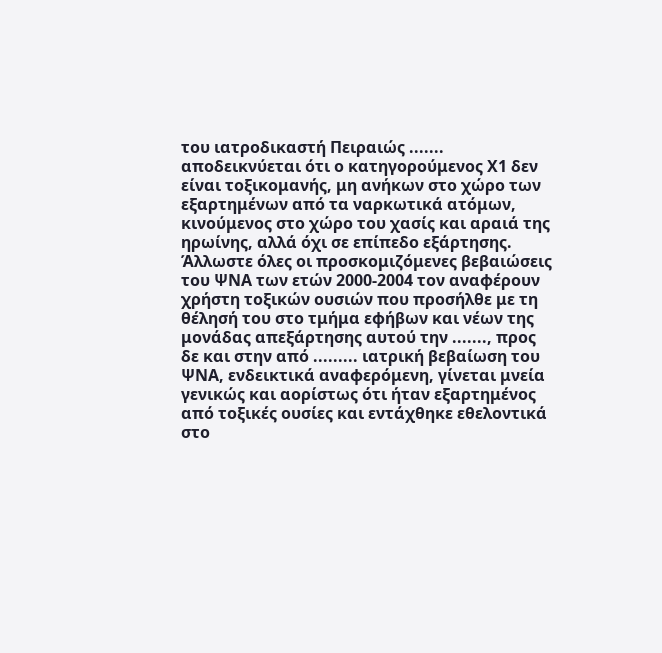του ιατροδικαστή Πειραιώς ....... αποδεικνύεται ότι ο κατηγορούμενος Χ1 δεν είναι τοξικομανής, μη ανήκων στο χώρο των εξαρτημένων από τα ναρκωτικά ατόμων, κινούμενος στο χώρο του χασίς και αραιά της ηρωίνης, αλλά όχι σε επίπεδο εξάρτησης. Άλλωστε όλες οι προσκομιζόμενες βεβαιώσεις του ΨΝΑ των ετών 2000-2004 τον αναφέρουν χρήστη τοξικών ουσιών που προσήλθε με τη θέλησή του στο τμήμα εφήβων και νέων της μονάδας απεξάρτησης αυτού την ......., προς δε και στην από ......... ιατρική βεβαίωση του ΨΝΑ, ενδεικτικά αναφερόμενη, γίνεται μνεία γενικώς και αορίστως ότι ήταν εξαρτημένος από τοξικές ουσίες και εντάχθηκε εθελοντικά στο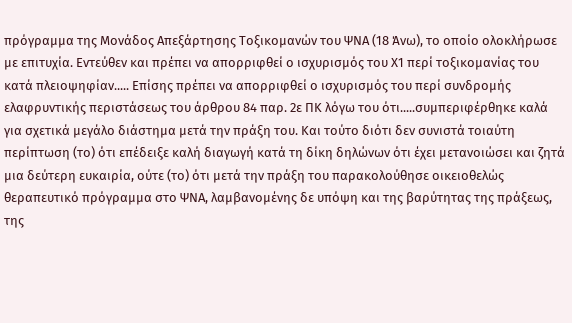πρόγραμμα της Μονάδος Απεξάρτησης Τοξικομανών του ΨΝΑ (18 Άνω), το οποίο ολοκλήρωσε με επιτυχία. Εντεύθεν και πρέπει να απορριφθεί ο ισχυρισμός του Χ1 περί τοξικομανίας του κατά πλειοψηφίαν..... Επίσης πρέπει να απορριφθεί ο ισχυρισμός του περί συνδρομής ελαφρυντικής περιστάσεως του άρθρου 84 παρ. 2ε ΠΚ λόγω του ότι.....συμπεριφέρθηκε καλά για σχετικά μεγάλο διάστημα μετά την πράξη του. Και τούτο διότι δεν συνιστά τοιαύτη περίπτωση (το) ότι επέδειξε καλή διαγωγή κατά τη δίκη δηλώνων ότι έχει μετανοιώσει και ζητά μια δεύτερη ευκαιρία, ούτε (το) ότι μετά την πράξη του παρακολούθησε οικειοθελώς θεραπευτικό πρόγραμμα στο ΨΝΑ, λαμβανομένης δε υπόψη και της βαρύτητας της πράξεως, της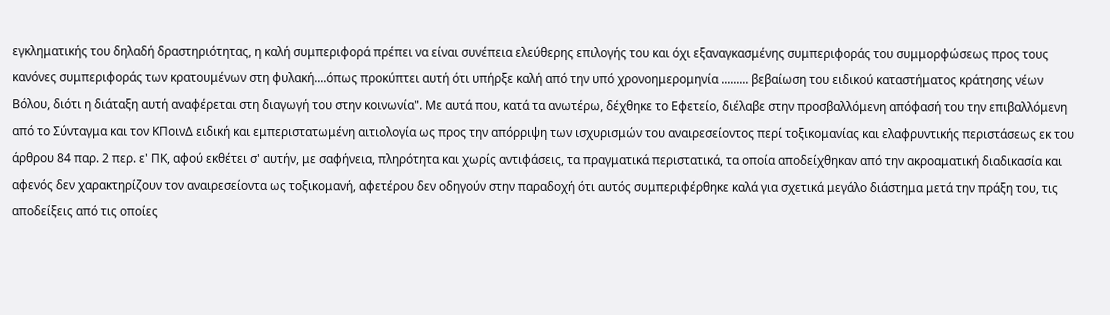εγκληματικής του δηλαδή δραστηριότητας, η καλή συμπεριφορά πρέπει να είναι συνέπεια ελεύθερης επιλογής του και όχι εξαναγκασμένης συμπεριφοράς του συμμορφώσεως προς τους κανόνες συμπεριφοράς των κρατουμένων στη φυλακή....όπως προκύπτει αυτή ότι υπήρξε καλή από την υπό χρονοημερομηνία ......... βεβαίωση του ειδικού καταστήματος κράτησης νέων Βόλου, διότι η διάταξη αυτή αναφέρεται στη διαγωγή του στην κοινωνία". Με αυτά που, κατά τα ανωτέρω, δέχθηκε το Εφετείο, διέλαβε στην προσβαλλόμενη απόφασή του την επιβαλλόμενη από το Σύνταγμα και τον ΚΠοινΔ ειδική και εμπεριστατωμένη αιτιολογία ως προς την απόρριψη των ισχυρισμών του αναιρεσείοντος περί τοξικομανίας και ελαφρυντικής περιστάσεως εκ του άρθρου 84 παρ. 2 περ. ε' ΠΚ, αφού εκθέτει σ' αυτήν, με σαφήνεια, πληρότητα και χωρίς αντιφάσεις, τα πραγματικά περιστατικά, τα οποία αποδείχθηκαν από την ακροαματική διαδικασία και αφενός δεν χαρακτηρίζουν τον αναιρεσείοντα ως τοξικομανή, αφετέρου δεν οδηγούν στην παραδοχή ότι αυτός συμπεριφέρθηκε καλά για σχετικά μεγάλο διάστημα μετά την πράξη του, τις αποδείξεις από τις οποίες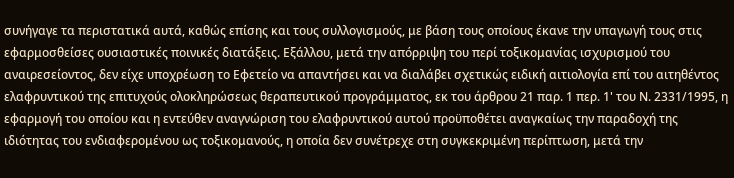συνήγαγε τα περιστατικά αυτά, καθώς επίσης και τους συλλογισμούς, με βάση τους οποίους έκανε την υπαγωγή τους στις εφαρμοσθείσες ουσιαστικές ποινικές διατάξεις. Εξάλλου, μετά την απόρριψη του περί τοξικομανίας ισχυρισμού του αναιρεσείοντος, δεν είχε υποχρέωση το Εφετείο να απαντήσει και να διαλάβει σχετικώς ειδική αιτιολογία επί του αιτηθέντος ελαφρυντικού της επιτυχούς ολοκληρώσεως θεραπευτικού προγράμματος, εκ του άρθρου 21 παρ. 1 περ. 1' του Ν. 2331/1995, η εφαρμογή του οποίου και η εντεύθεν αναγνώριση του ελαφρυντικού αυτού προϋποθέτει αναγκαίως την παραδοχή της ιδιότητας του ενδιαφερομένου ως τοξικομανούς, η οποία δεν συνέτρεχε στη συγκεκριμένη περίπτωση, μετά την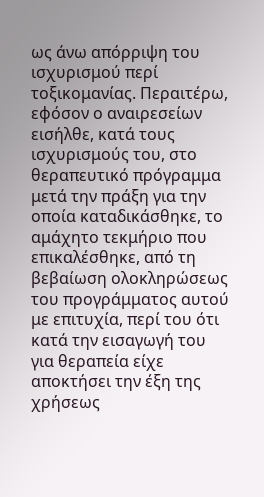ως άνω απόρριψη του ισχυρισμού περί τοξικομανίας. Περαιτέρω, εφόσον ο αναιρεσείων εισήλθε, κατά τους ισχυρισμούς του, στο θεραπευτικό πρόγραμμα μετά την πράξη για την οποία καταδικάσθηκε, το αμάχητο τεκμήριο που επικαλέσθηκε, από τη βεβαίωση ολοκληρώσεως του προγράμματος αυτού με επιτυχία, περί του ότι κατά την εισαγωγή του για θεραπεία είχε αποκτήσει την έξη της χρήσεως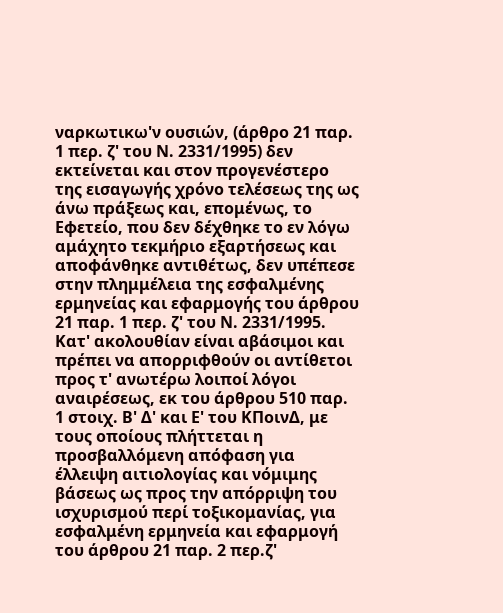ναρκωτικω'ν ουσιών, (άρθρο 21 παρ. 1 περ. ζ' του Ν. 2331/1995) δεν εκτείνεται και στον προγενέστερο της εισαγωγής χρόνο τελέσεως της ως άνω πράξεως και, επομένως, το Εφετείο, που δεν δέχθηκε το εν λόγω αμάχητο τεκμήριο εξαρτήσεως και αποφάνθηκε αντιθέτως, δεν υπέπεσε στην πλημμέλεια της εσφαλμένης ερμηνείας και εφαρμογής του άρθρου 21 παρ. 1 περ. ζ' του Ν. 2331/1995. Κατ' ακολουθίαν είναι αβάσιμοι και πρέπει να απορριφθούν οι αντίθετοι προς τ' ανωτέρω λοιποί λόγοι αναιρέσεως, εκ του άρθρου 510 παρ. 1 στοιχ. Β' Δ' και Ε' του ΚΠοινΔ, με τους οποίους πλήττεται η προσβαλλόμενη απόφαση για έλλειψη αιτιολογίας και νόμιμης βάσεως ως προς την απόρριψη του ισχυρισμού περί τοξικομανίας, για εσφαλμένη ερμηνεία και εφαρμογή του άρθρου 21 παρ. 2 περ.ζ'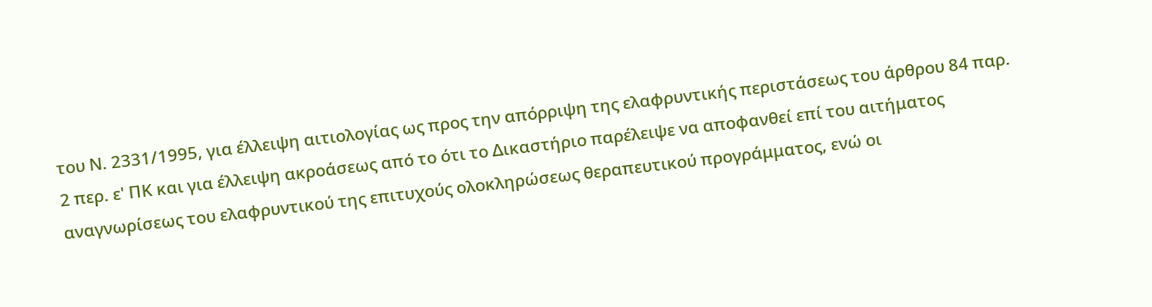του Ν. 2331/1995, για έλλειψη αιτιολογίας ως προς την απόρριψη της ελαφρυντικής περιστάσεως του άρθρου 84 παρ. 2 περ. ε' ΠΚ και για έλλειψη ακροάσεως από το ότι το Δικαστήριο παρέλειψε να αποφανθεί επί του αιτήματος αναγνωρίσεως του ελαφρυντικού της επιτυχούς ολοκληρώσεως θεραπευτικού προγράμματος, ενώ οι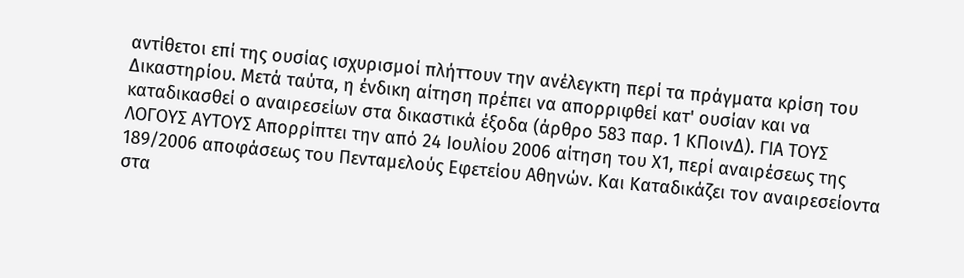αντίθετοι επί της ουσίας ισχυρισμοί πλήττουν την ανέλεγκτη περί τα πράγματα κρίση του Δικαστηρίου. Μετά ταύτα, η ένδικη αίτηση πρέπει να απορριφθεί κατ' ουσίαν και να καταδικασθεί ο αναιρεσείων στα δικαστικά έξοδα (άρθρο 583 παρ. 1 ΚΠοινΔ). ΓΙΑ ΤΟΥΣ ΛΟΓΟΥΣ ΑΥΤΟΥΣ Απορρίπτει την από 24 Ιουλίου 2006 αίτηση του Χ1, περί αναιρέσεως της 189/2006 αποφάσεως του Πενταμελούς Εφετείου Αθηνών. Και Καταδικάζει τον αναιρεσείοντα στα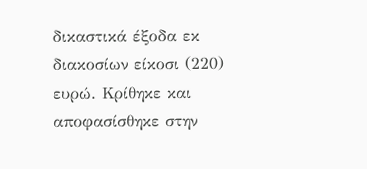δικαστικά έξοδα εκ διακοσίων είκοσι (220) ευρώ. Κρίθηκε και αποφασίσθηκε στην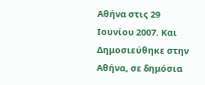Αθήνα στις 29 Ιουνίου 2007. Και Δημοσιεύθηκε στην Αθήνα, σε δημόσια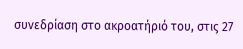συνεδρίαση στο ακροατήριό του, στις 27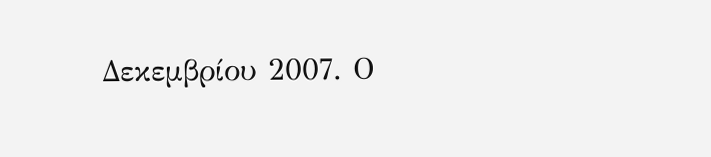Δεκεμβρίου 2007. Ο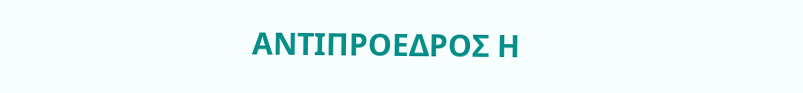ΑΝΤΙΠΡΟΕΔΡΟΣ Η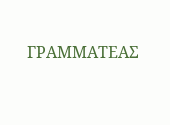ΓΡΑΜΜΑΤΕΑΣ